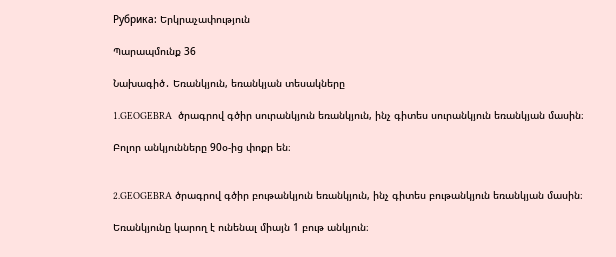Рубрика: Երկրաչափություն

Պարապմունք 36

Նախագիծ․ Եռանկյուն, եռանկյան տեսակները

1.GEOGEBRA  ծրագրով գծիր սուրանկյուն եռանկյուն, ինչ գիտես սուրանկյուն եռանկյան մասին։

Բոլոր անկյունները 90օ-ից փոքր են։


2.GEOGEBRA ծրագրով գծիր բութանկյուն եռանկյուն, ինչ գիտես բութանկյուն եռանկյան մասին։

Եռանկյունը կարող է ունենալ միայն 1 բութ անկյուն։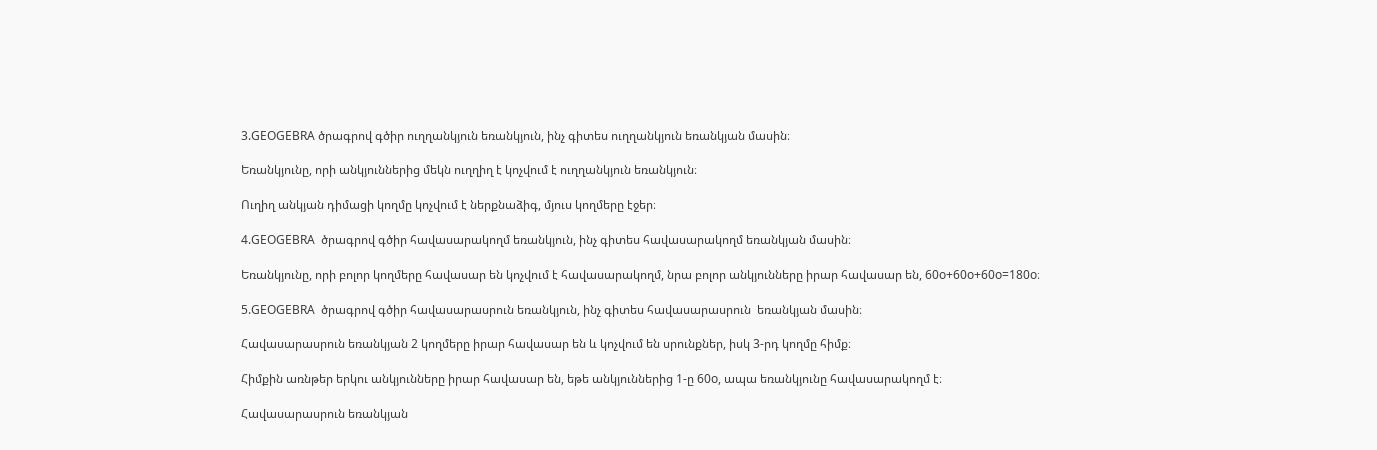3.GEOGEBRA ծրագրով գծիր ուղղանկյուն եռանկյուն, ինչ գիտես ուղղանկյուն եռանկյան մասին։

Եռանկյունը, որի անկյուններից մեկն ուղղիղ է կոչվում է ուղղանկյուն եռանկյուն։

Ուղիղ անկյան դիմացի կողմը կոչվում է ներքնաձիգ, մյուս կողմերը էջեր։

4.GEOGEBRA  ծրագրով գծիր հավասարակողմ եռանկյուն, ինչ գիտես հավասարակողմ եռանկյան մասին։

Եռանկյունը, որի բոլոր կողմերը հավասար են կոչվում է հավասարակողմ, նրա բոլոր անկյունները իրար հավասար են, 60o+60o+60o=180o։

5.GEOGEBRA  ծրագրով գծիր հավասարասրուն եռանկյուն, ինչ գիտես հավասարասրուն  եռանկյան մասին։

Հավասարասրուն եռանկյան 2 կողմերը իրար հավասար են և կոչվում են սրունքներ, իսկ 3-րդ կողմը հիմք։

Հիմքին առնթեր երկու անկյունները իրար հավասար են, եթե անկյուններից 1-ը 60o, ապա եռանկյունը հավասարակողմ է։

Հավասարասրուն եռանկյան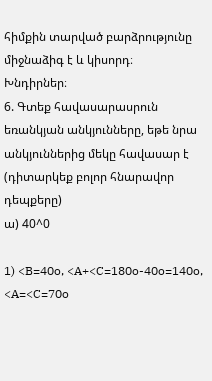հիմքին տարված բարձրությունը միջնաձիգ է և կիսորդ։
Խնդիրներ։
6. Գտեք հավասարասրուն եռանկյան անկյունները, եթե նրա անկյուններից մեկը հավասար է (դիտարկեք բոլոր հնարավոր դեպքերը)
ա) 40^0

1) <B=40o, <A+<C=180o-40o=140o, <A=<C=70o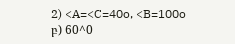2) <A=<C=40o, <B=100o
բ) 60^0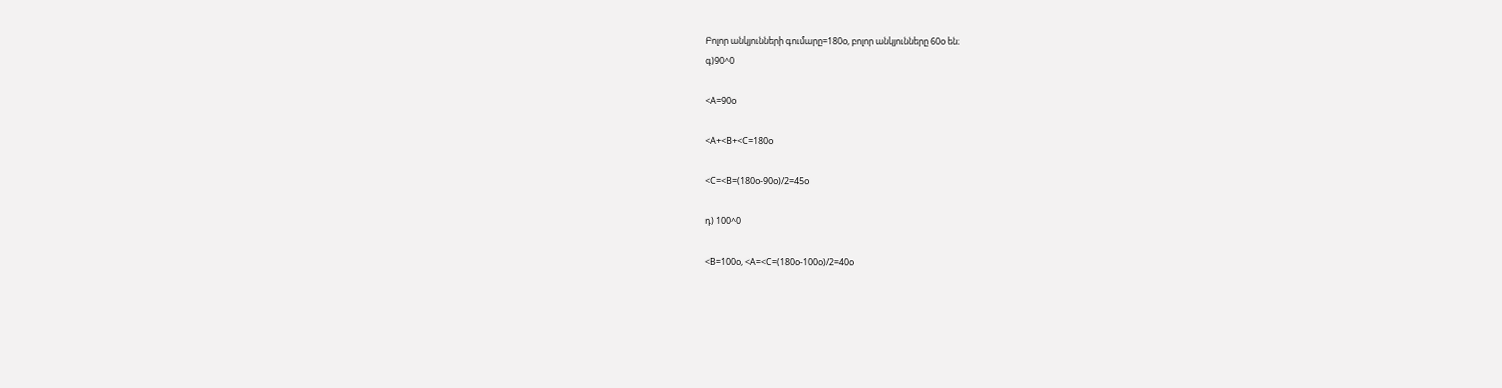Բոլոր անկյունների գումարը=180o, բոլոր անկյունները 60o են։
գ)90^0

<A=90o

<A+<B+<C=180o

<C=<B=(180o-90o)/2=45o

դ) 100^0

<B=100o, <A=<C=(180o-100o)/2=40o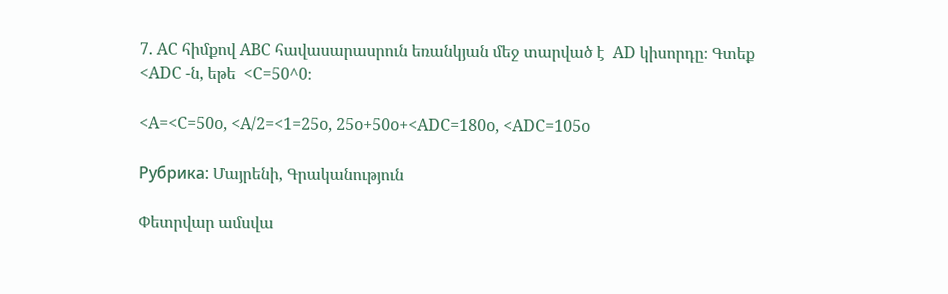7. AC հիմքով ABC հավասարասրուն եռանկյան մեջ տարված է  AD կիսորդը։ Գտեք  <ADC -ն, եթե  <C=50^0։

<A=<C=50o, <A/2=<1=25o, 25o+50o+<ADC=180o, <ADC=105o

Рубрика: Մայրենի, Գրականություն

Փետրվար ամսվա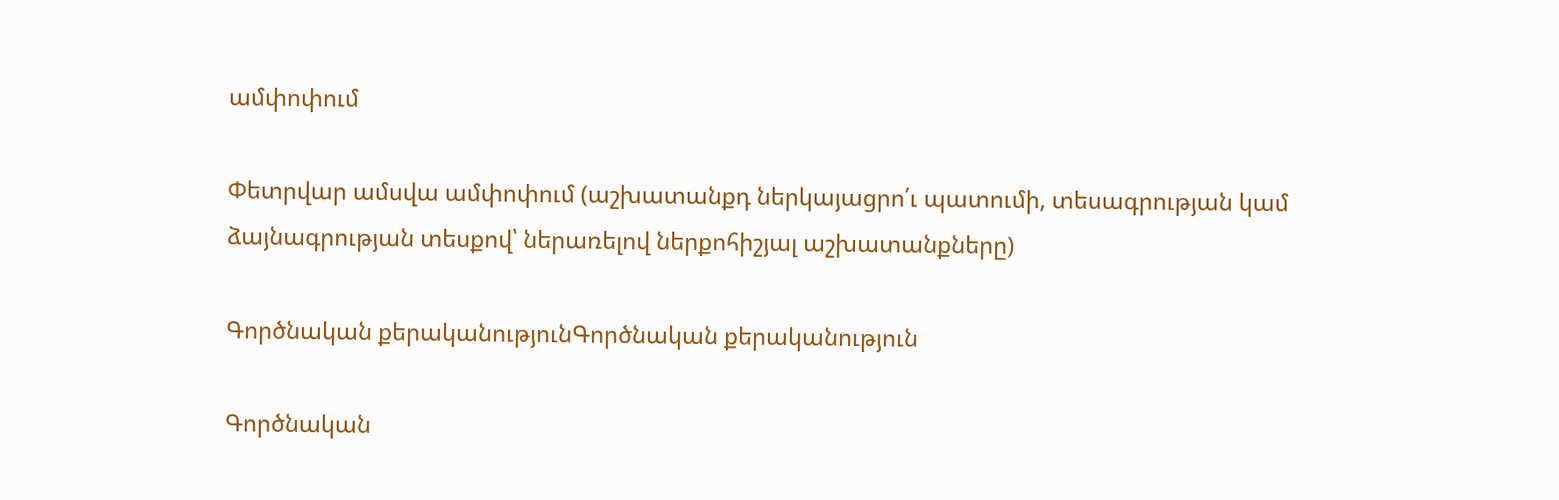ամփոփում

Փետրվար ամսվա ամփոփում (աշխատանքդ ներկայացրո՛ւ պատումի, տեսագրության կամ ձայնագրության տեսքով՝ ներառելով ներքոհիշյալ աշխատանքները)

Գործնական քերականությունԳործնական քերականություն

Գործնական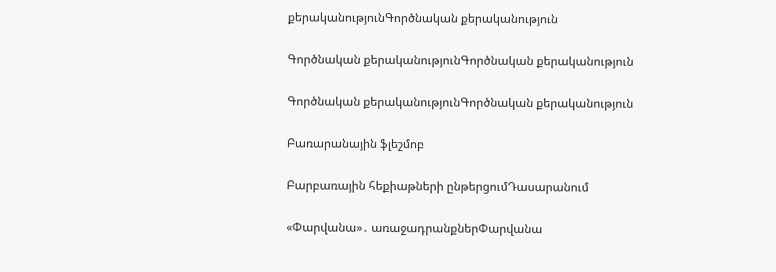քերականությունԳործնական քերականություն

Գործնական քերականությունԳործնական քերականություն

Գործնական քերականությունԳործնական քերականություն

Բառարանային ֆլեշմոբ

Բարբառային հեքիաթների ընթերցումԴասարանում

«Փարվանա»․ առաջադրանքներՓարվանա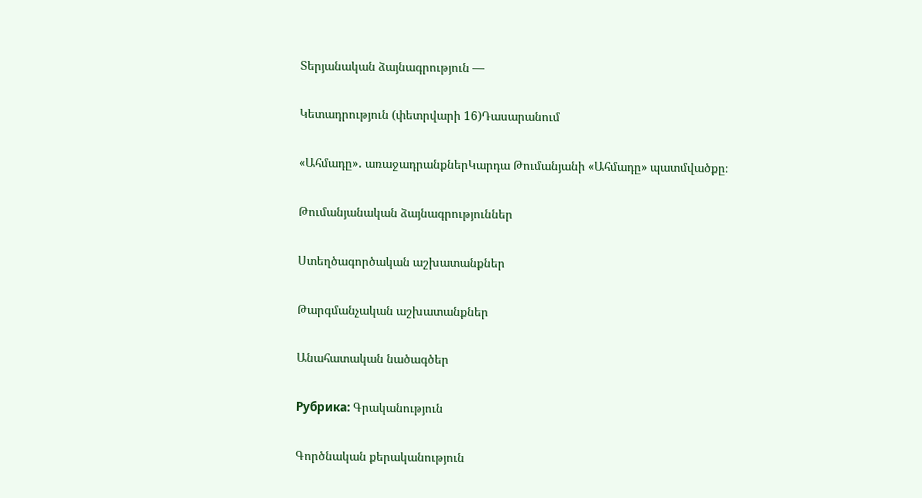Տերյանական ձայնագրություն —

Կետադրություն (փետրվարի 16)Դասարանում

«Ահմադը»․ առաջադրանքներԿարդա Թումանյանի «Ահմադը» պատմվածքը։

Թումանյանական ձայնագրություններ

Ստեղծագործական աշխատանքներ

Թարգմանչական աշխատանքներ

Անահատական նածագծեր

Рубрика: Գրականություն

Գործնական քերականություն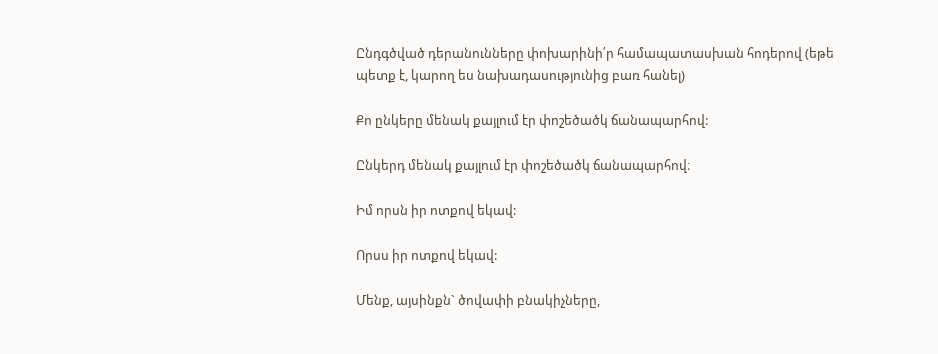Ընդգծված դերանունները փոխարինի՛ր համապատասխան հոդերով (եթե պետք է, կարող ես նախադասությունից բառ հանել)

Քո ընկերը մենակ քայլում էր փոշեծածկ ճանապարհով:

Ընկերդ մենակ քայլում էր փոշեծածկ ճանապարհով։

Իմ որսն իր ոտքով եկավ:

Որսս իր ոտքով եկավ:

Մենք, այսինքն` ծովափի բնակիչները,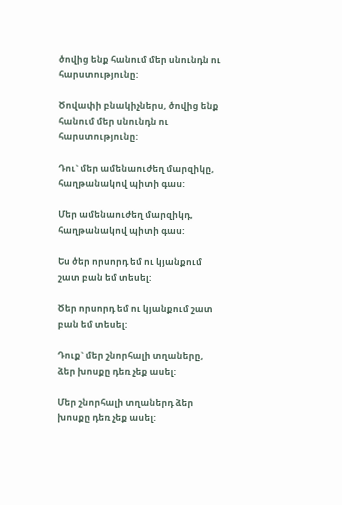ծովից ենք հանում մեր սնունդն ու հարստությունը:

Ծովափի բնակիչներս, ծովից ենք հանում մեր սնունդն ու հարստությունը:

Դու` մեր ամենաուժեղ մարզիկը, հաղթանակով պիտի գաս:

Մեր ամենաուժեղ մարզիկդ, հաղթանակով պիտի գաս:

Ես ծեր որսորդ եմ ու կյանքում շատ բան եմ տեսել:

Ծեր որսորդ եմ ու կյանքում շատ բան եմ տեսել:

Դուք` մեր շնորհալի տղաները, ձեր խոսքը դեռ չեք ասել:

Մեր շնորհալի տղաներդ ձեր խոսքը դեռ չեք ասել: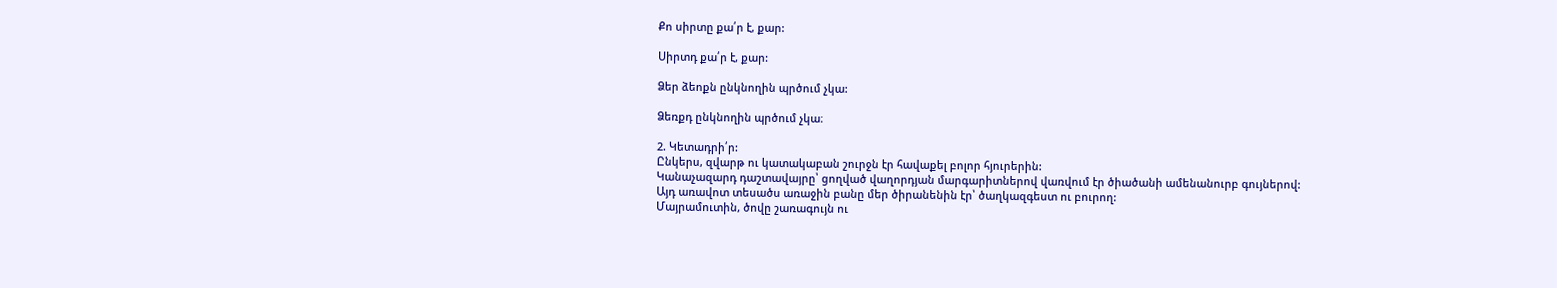Քո սիրտը քա՛ր է, քար:

Սիրտդ քա՛ր է, քար:

Ձեր ձեոքն ընկնողին պրծում չկա:

Ձեռքդ ընկնողին պրծում չկա։

2. Կետադրի՛ր:
Ընկերս, զվարթ ու կատակաբան շուրջն էր հավաքել բոլոր հյուրերին:
Կանաչազարդ դաշտավայրը՝ ցողված վաղորդյան մարգարիտներով վառվում էր ծիածանի ամենանուրբ գույներով:
Այդ առավոտ տեսածս առաջին բանը մեր ծիրանենին էր՝ ծաղկազգեստ ու բուրող:
Մայրամուտին, ծովը շառագույն ու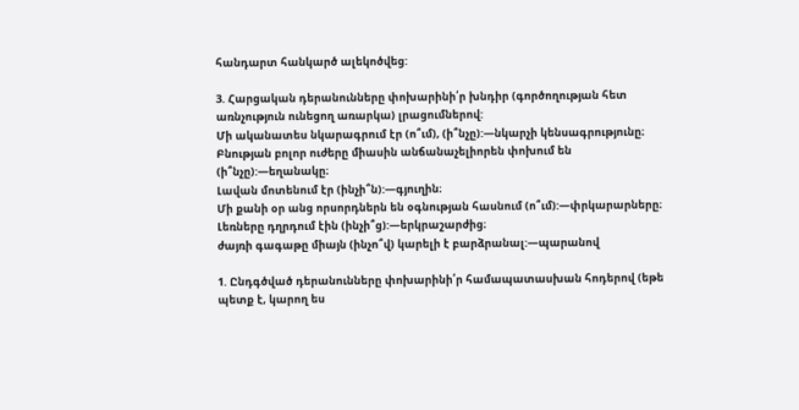հանդարտ հանկարծ ալեկոծվեց:

3. Հարցական դերանունները փոխարինի՛ր խնդիր (գործողության հետ առնչություն ունեցող առարկա) լրացումներով:
Մի ականատես նկարագրում էր (ո՞ւմ), (ի՞նչը):—նկարչի կենսագրությունը։
Բնության բոլոր ուժերը միասին անճանաչելիորեն փոխում են (ի՞նչը):—եղանակը։
Լավան մոտենում էր (ինչի՞ն):—գյուղին։
Մի քանի օր անց որսորդներն են օգնության հասնում (ո՞ւմ):—փրկարարները։
Լեռները դղրդում էին (ինչի՞ց):—երկրաշարժից։
ժայռի գագաթը միայն (ինչո՞վ) կարելի է բարձրանալ:—պարանով

1. Ընդգծված դերանունները փոխարինի՛ր համապատասխան հոդերով (եթե պետք է, կարող ես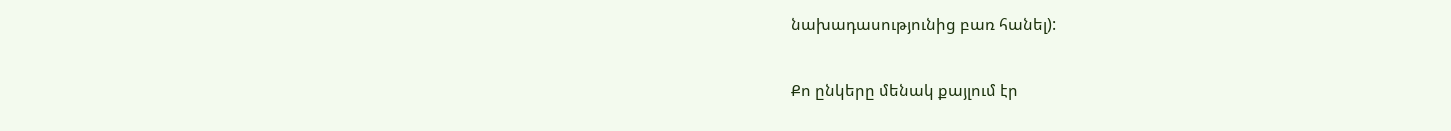նախադասությունից բառ հանել):

Քո ընկերը մենակ քայլում էր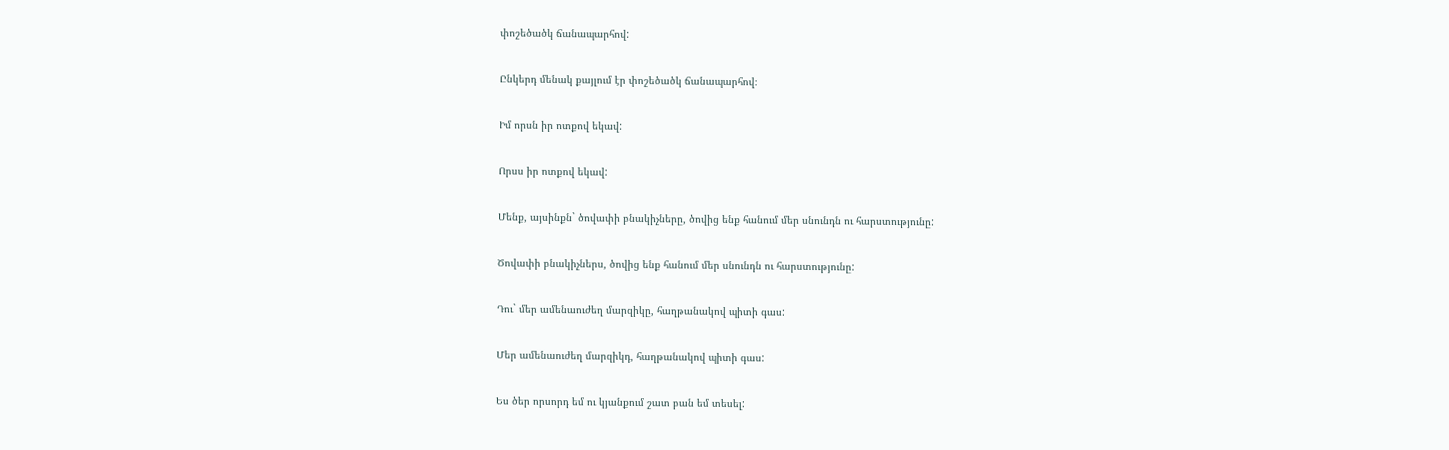փոշեծածկ ճանապարհով:

Ընկերդ մենակ քայլում էր փոշեծածկ ճանապարհով։

Իմ որսն իր ոտքով եկավ:

Որսս իր ոտքով եկավ:

Մենք, այսինքն` ծովափի բնակիչները, ծովից ենք հանում մեր սնունդն ու հարստությունը:

Ծովափի բնակիչներս, ծովից ենք հանում մեր սնունդն ու հարստությունը:

Դու` մեր ամենաուժեղ մարզիկը, հաղթանակով պիտի գաս:

Մեր ամենաուժեղ մարզիկդ, հաղթանակով պիտի գաս:

Ես ծեր որսորդ եմ ու կյանքում շատ բան եմ տեսել: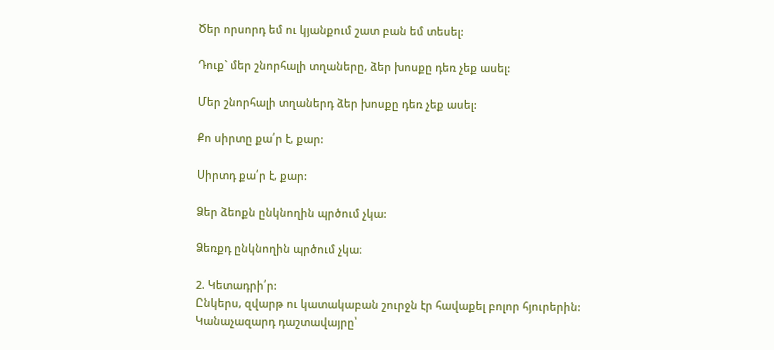Ծեր որսորդ եմ ու կյանքում շատ բան եմ տեսել:

Դուք` մեր շնորհալի տղաները, ձեր խոսքը դեռ չեք ասել:

Մեր շնորհալի տղաներդ ձեր խոսքը դեռ չեք ասել:

Քո սիրտը քա՛ր է, քար:

Սիրտդ քա՛ր է, քար:

Ձեր ձեոքն ընկնողին պրծում չկա:

Ձեռքդ ընկնողին պրծում չկա։

2. Կետադրի՛ր:
Ընկերս, զվարթ ու կատակաբան շուրջն էր հավաքել բոլոր հյուրերին:
Կանաչազարդ դաշտավայրը՝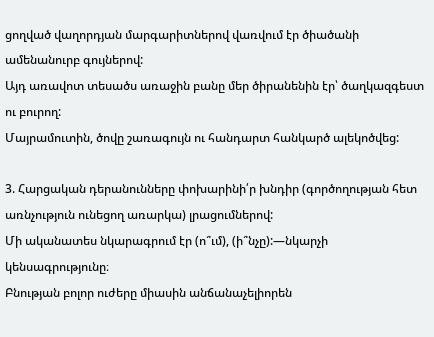ցողված վաղորդյան մարգարիտներով վառվում էր ծիածանի ամենանուրբ գույներով:
Այդ առավոտ տեսածս առաջին բանը մեր ծիրանենին էր՝ ծաղկազգեստ ու բուրող:
Մայրամուտին, ծովը շառագույն ու հանդարտ հանկարծ ալեկոծվեց:

3. Հարցական դերանունները փոխարինի՛ր խնդիր (գործողության հետ առնչություն ունեցող առարկա) լրացումներով:
Մի ականատես նկարագրում էր (ո՞ւմ), (ի՞նչը):—նկարչի կենսագրությունը։
Բնության բոլոր ուժերը միասին անճանաչելիորեն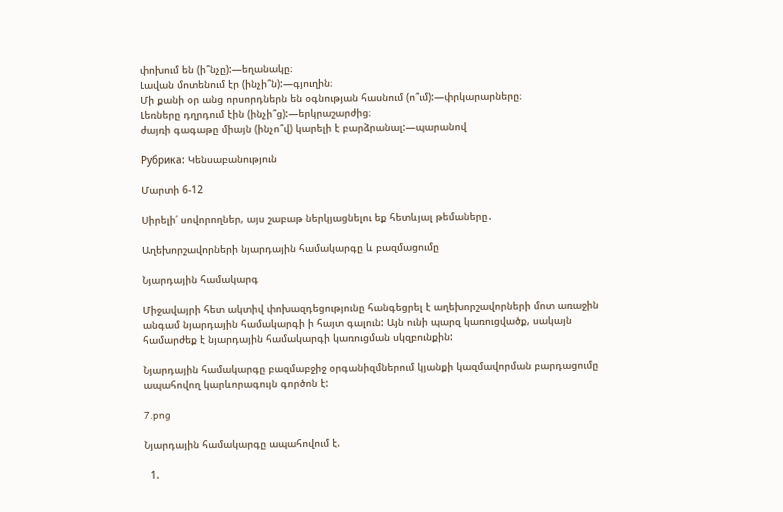փոխում են (ի՞նչը):—եղանակը։
Լավան մոտենում էր (ինչի՞ն):—գյուղին։
Մի քանի օր անց որսորդներն են օգնության հասնում (ո՞ւմ):—փրկարարները։
Լեռները դղրդում էին (ինչի՞ց):—երկրաշարժից։
ժայռի գագաթը միայն (ինչո՞վ) կարելի է բարձրանալ:—պարանով

Рубрика: Կենսաբանություն

Մարտի 6-12

Սիրելի՛ սովորողներ, այս շաբաթ ներկյացնելու եք հետևյալ թեմաները․

Աղեխորշավորների նյարդային համակարգը և բազմացումը

Նյարդային համակարգ

Միջավայրի հետ ակտիվ փոխազդեցությունը հանգեցրել է աղեխորշավորների մոտ առաջին անգամ նյարդային համակարգի ի հայտ գալուն: Այն ունի պարզ կառուցվածք, սակայն համարժեք է նյարդային համակարգի կառուցման սկզբունքին:

Նյարդային համակարգը բազմաբջիջ օրգանիզմներում կյանքի կազմավորման բարդացումը ապահովող կարևորագույն գործոն է:

7.png

Նյարդային համակարգը ապահովում է.

  1.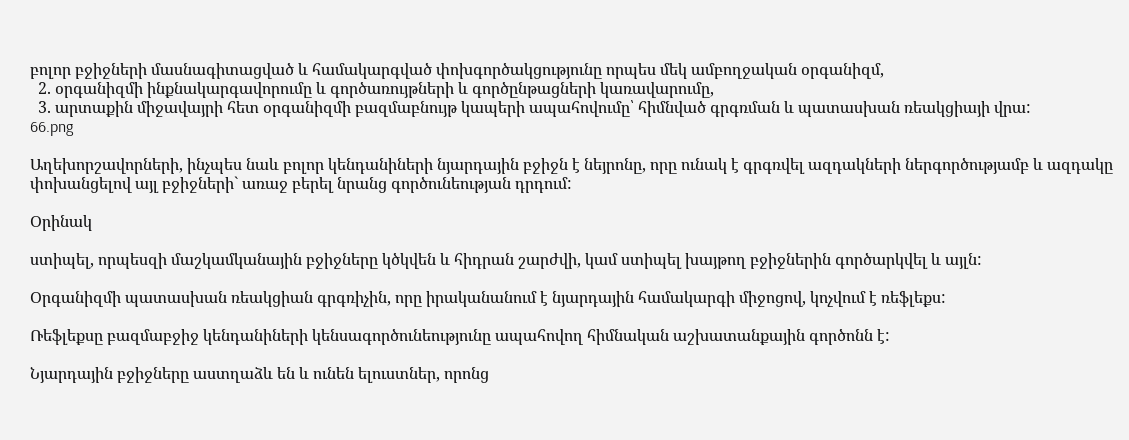բոլոր բջիջների մասնագիտացված և համակարգված փոխգործակցությունը որպես մեկ ամբողջական օրգանիզմ,
  2. օրգանիզմի ինքնակարգավորումը և գործառույթների և գործընթացների կառավարումը,
  3. արտաքին միջավայրի հետ օրգանիզմի բազմաբնույթ կապերի ապահովումը՝ հիմնված գրգռման և պատասխան ռեակցիայի վրա:
66.png

Աղեխորշավորների, ինչպես նաև բոլոր կենդանիների նյարդային բջիջն է նեյրոնը, որը ունակ է գրգռվել ազդակների ներգործությամբ և ազդակը փոխանցելով այլ բջիջների` առաջ բերել նրանց գործունեության դրդում:

Օրինակ

ստիպել, որպեսզի մաշկամկանային բջիջները կծկվեն և հիդրան շարժվի, կամ ստիպել խայթող բջիջներին գործարկվել և այլն:

Օրգանիզմի պատասխան ռեակցիան գրգռիչին, որը իրականանում է նյարդային համակարգի միջոցով, կոչվում է ռեֆլեքս:

Ռեֆլեքսը բազմաբջիջ կենդանիների կենսագործունեությունը ապահովող հիմնական աշխատանքային գործոնն է:

Նյարդային բջիջները աստղաձև են և ունեն ելուստներ, որոնց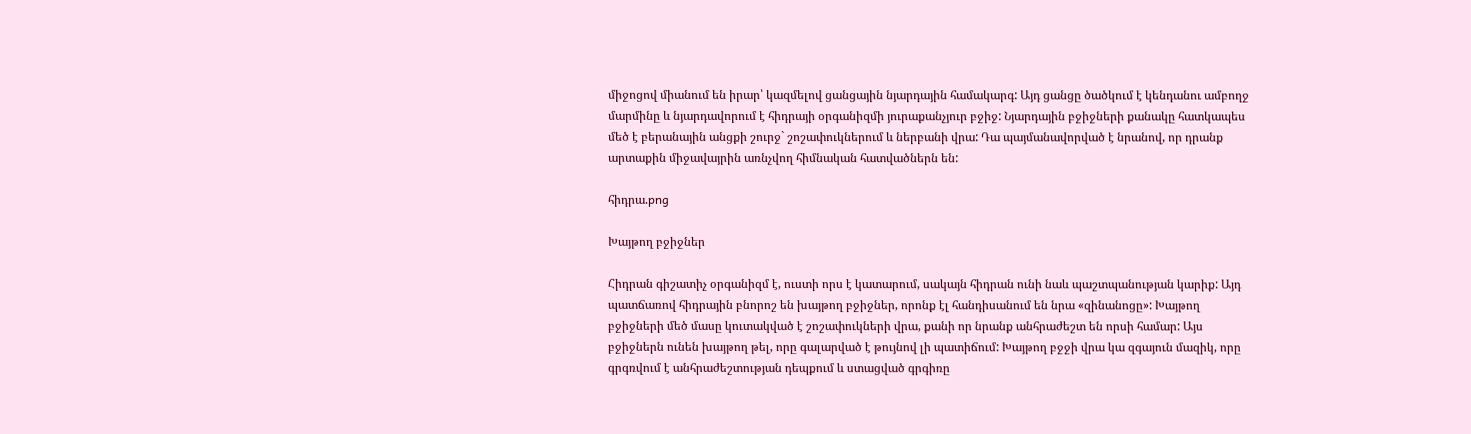միջոցով միանում են իրար՝ կազմելով ցանցային նյարդային համակարգ: Այդ ցանցը ծածկում է կենդանու ամբողջ մարմինը և նյարդավորում է հիդրայի օրգանիզմի յուրաքանչյուր բջիջ: Նյարդային բջիջների քանակը հատկապես մեծ է բերանային անցքի շուրջ` շոշափուկներում և ներբանի վրա: Դա պայմանավորված է նրանով, որ դրանք արտաքին միջավայրին առնչվող հիմնական հատվածներն են:

հիդրա.png

Խայթող բջիջներ

Հիդրան գիշատիչ օրգանիզմ է, ուստի որս է կատարում, սակայն հիդրան ունի նաև պաշտպանության կարիք: Այդ պատճառով հիդրային բնորոշ են խայթող բջիջներ, որոնք էլ հանդիսանում են նրա «զինանոցը»: Խայթող բջիջների մեծ մասը կուտակված է շոշափուկների վրա, քանի որ նրանք անհրաժեշտ են որսի համար: Այս բջիջներն ունեն խայթող թել, որը գալարված է թույնով լի պատիճում: Խայթող բջջի վրա կա զգայուն մազիկ, որը գրգռվում է անհրաժեշտության դեպքում և ստացված գրգիռը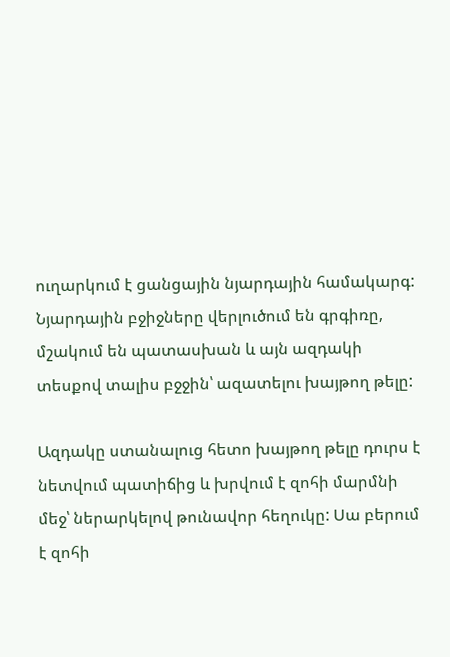ուղարկում է ցանցային նյարդային համակարգ: Նյարդային բջիջները վերլուծում են գրգիռը, մշակում են պատասխան և այն ազդակի տեսքով տալիս բջջին՝ ազատելու խայթող թելը:

Ազդակը ստանալուց հետո խայթող թելը դուրս է նետվում պատիճից և խրվում է զոհի մարմնի մեջ՝ ներարկելով թունավոր հեղուկը: Սա բերում է զոհի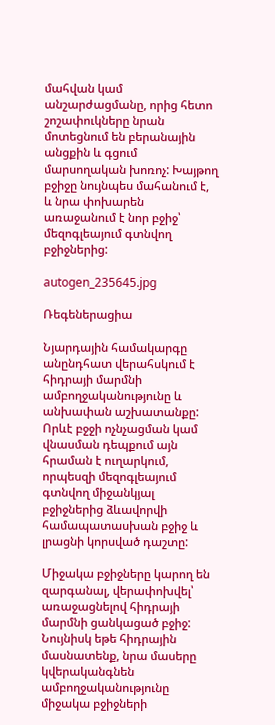մահվան կամ անշարժացմանը, որից հետո շոշափուկները նրան մոտեցնում են բերանային անցքին և գցում մարսողական խոռոչ: Խայթող բջիջը նույնպես մահանում է, և նրա փոխարեն առաջանում է նոր բջիջ՝ մեզոգլեայում գտնվող բջիջներից:

autogen_235645.jpg

Ռեգեներացիա

Նյարդային համակարգը անընդհատ վերահսկում է հիդրայի մարմնի ամբողջականությունը և անխափան աշխատանքը: Որևէ բջջի ոչնչացման կամ վնասման դեպքում այն հրաման է ուղարկում, որպեսզի մեզոգլեայում գտնվող միջանկյալ բջիջներից ձևավորվի համապատասխան բջիջ և լրացնի կորսված դաշտը:

Միջակա բջիջները կարող են զարգանալ, վերափոխվել՝ առաջացնելով հիդրայի մարմնի ցանկացած բջիջ: Նույնիսկ եթե հիդրային մասնատենք, նրա մասերը կվերականգնեն ամբողջականությունը միջակա բջիջների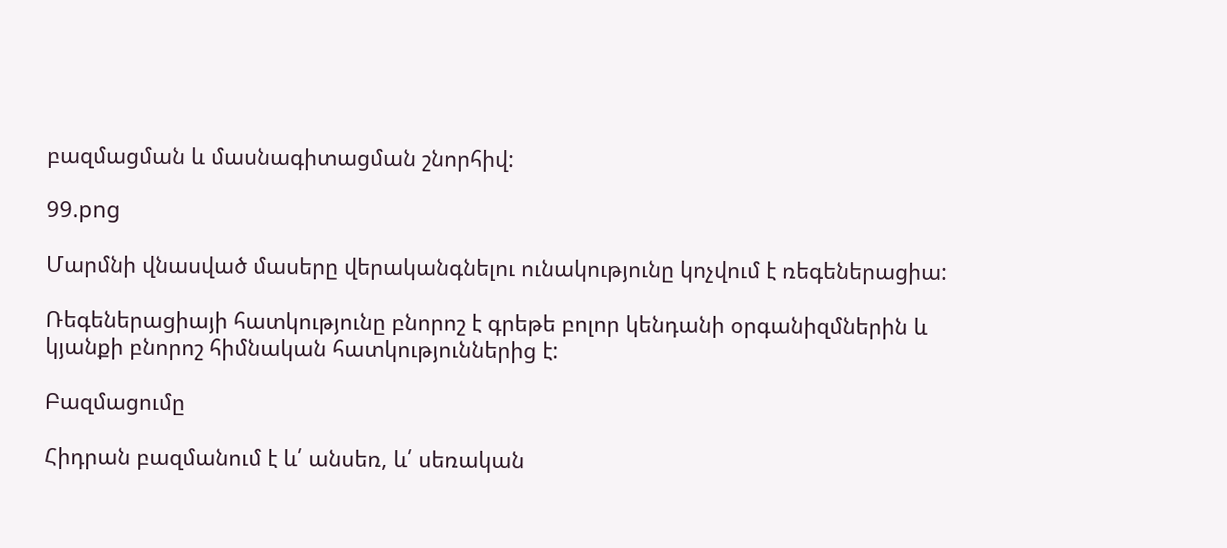բազմացման և մասնագիտացման շնորհիվ:

99.png

Մարմնի վնասված մասերը վերականգնելու ունակությունը կոչվում է ռեգեներացիա:

Ռեգեներացիայի հատկությունը բնորոշ է գրեթե բոլոր կենդանի օրգանիզմներին և կյանքի բնորոշ հիմնական հատկություններից է:

Բազմացումը

Հիդրան բազմանում է և՛ անսեռ, և՛ սեռական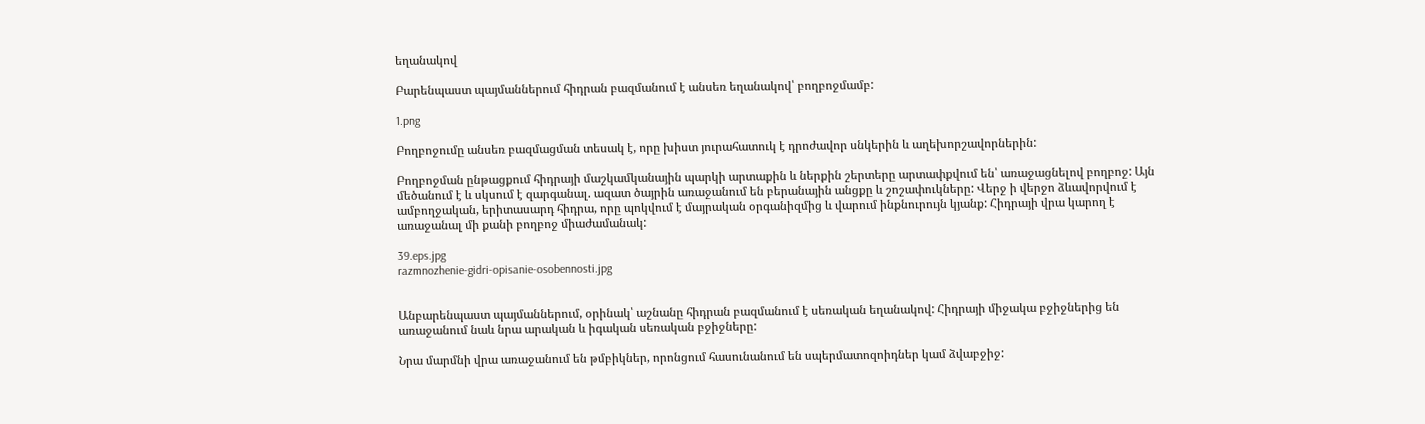եղանակով

Բարենպաստ պայմաններում հիդրան բազմանում է անսեռ եղանակով՝ բողբոջմամբ:

1.png

Բողբոջումը անսեռ բազմացման տեսակ է, որը խիստ յուրահատուկ է դրոժավոր սնկերին և աղեխորշավորներին:

Բողբոջման ընթացքում հիդրայի մաշկամկանային պարկի արտաքին և ներքին շերտերը արտափքվում են՝ առաջացնելով բողբոջ: Այն մեծանում է և սկսում է զարգանալ. ազատ ծայրին առաջանում են բերանային անցքը և շոշափուկները: Վերջ ի վերջո ձևավորվում է ամբողջական, երիտասարդ հիդրա, որը պոկվում է մայրական օրգանիզմից և վարում ինքնուրույն կյանք: Հիդրայի վրա կարող է առաջանալ մի քանի բողբոջ միաժամանակ:

39.eps.jpg
razmnozhenie-gidri-opisanie-osobennosti.jpg


Անբարենպաստ պայմաններում, օրինակ՝ աշնանը հիդրան բազմանում է սեռական եղանակով: Հիդրայի միջակա բջիջներից են առաջանում նաև նրա արական և իգական սեռական բջիջները:

Նրա մարմնի վրա առաջանում են թմբիկներ, որոնցում հասունանում են սպերմատոզոիդներ կամ ձվաբջիջ: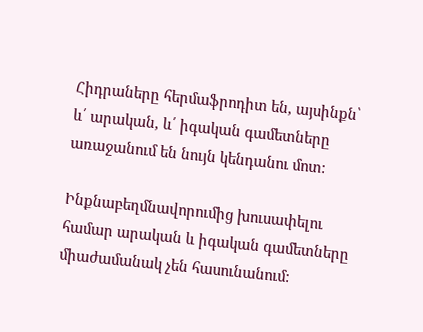Հիդրաները հերմաֆրոդիտ են, այսինքն՝ և՛ արական, և՛ իգական գամետները առաջանում են նույն կենդանու մոտ:

Ինքնաբեղմնավորումից խուսափելու համար արական և իգական գամետները միաժամանակ չեն հասունանում: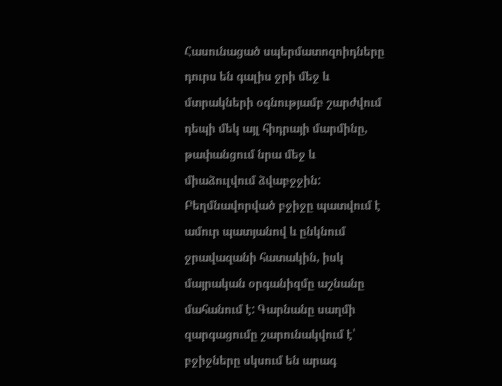Հասունացած սպերմատոզոիդները դուրս են գալիս ջրի մեջ և մտրակների օգնությամբ շարժվում դեպի մեկ այլ հիդրայի մարմինը, թափանցում նրա մեջ և միաձուլվում ձվաբջջին: Բեղմնավորված բջիջը պատվում է ամուր պատյանով և ընկնում ջրավազանի հատակին, իսկ մայրական օրգանիզմը աշնանը մահանում է: Գարնանը սաղմի զարգացումը շարունակվում է՝ բջիջները սկսում են արագ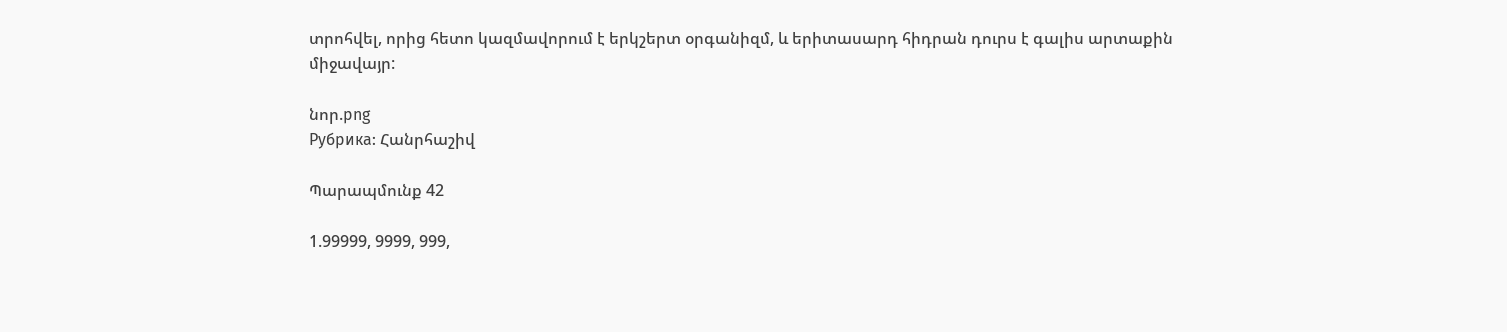տրոհվել, որից հետո կազմավորում է երկշերտ օրգանիզմ, և երիտասարդ հիդրան դուրս է գալիս արտաքին միջավայր:

նոր.png
Рубрика: Հանրհաշիվ

Պարապմունք 42

1.99999, 9999, 999,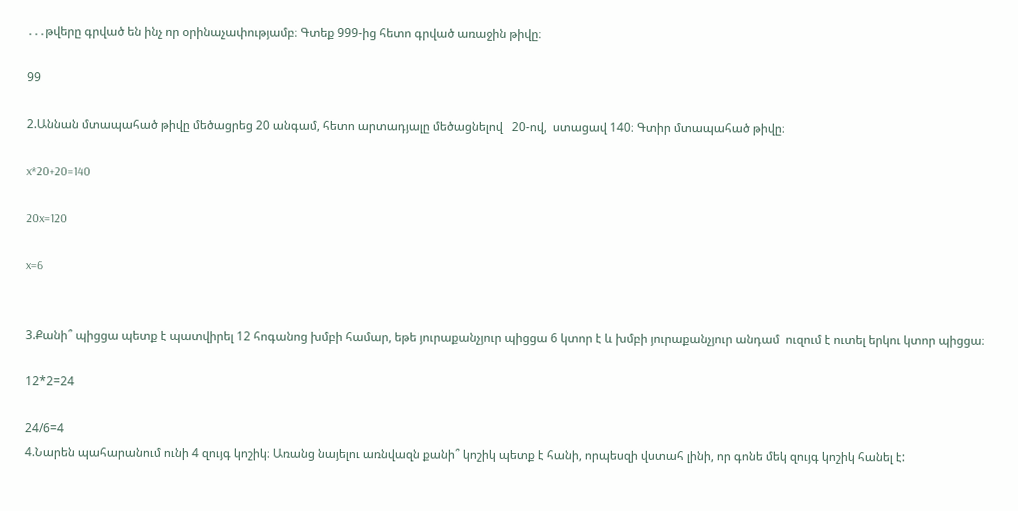․․․թվերը գրված են ինչ որ օրինաչափությամբ։ Գտեք 999-ից հետո գրված առաջին թիվը։

99

2.Աննան մտապահած թիվը մեծացրեց 20 անգամ, հետո արտադյալը մեծացնելով   20-ով,  ստացավ 140։ Գտիր մտապահած թիվը։

x*20+20=140

20x=120

x=6


3.Քանի՞ պիցցա պետք է պատվիրել 12 հոգանոց խմբի համար, եթե յուրաքանչյուր պիցցա 6 կտոր է և խմբի յուրաքանչյուր անդամ  ուզում է ուտել երկու կտոր պիցցա։

12*2=24

24/6=4
4.Նարեն պահարանում ունի 4 զույգ կոշիկ։ Առանց նայելու առնվազն քանի՞ կոշիկ պետք է հանի, որպեսզի վստահ լինի, որ գոնե մեկ զույգ կոշիկ հանել է: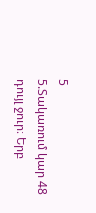5
5.Տակառում կար 48 դույլ ջուր։ Երբ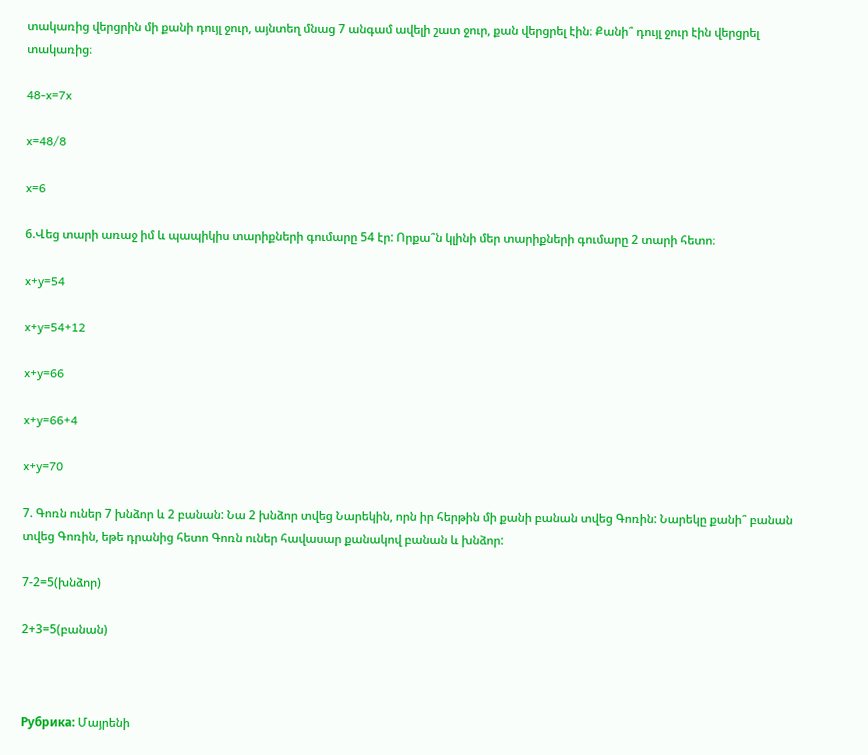տակառից վերցրին մի քանի դույլ ջուր, այնտեղ մնաց 7 անգամ ավելի շատ ջուր, քան վերցրել էին։ Քանի՞ դույլ ջուր էին վերցրել տակառից։

48-x=7x

x=48/8

x=6

6.Վեց տարի առաջ իմ և պապիկիս տարիքների գումարը 54 էր: Որքա՞ն կլինի մեր տարիքների գումարը 2 տարի հետո։

x+y=54

x+y=54+12

x+y=66

x+y=66+4

x+y=70

7. Գոռն ուներ 7 խնձոր և 2 բանան: Նա 2 խնձոր տվեց Նարեկին, որն իր հերթին մի քանի բանան տվեց Գոռին: Նարեկը քանի՞ բանան տվեց Գոռին, եթե դրանից հետո Գոռն ուներ հավասար քանակով բանան և խնձոր:

7-2=5(խնձոր)

2+3=5(բանան)



Рубрика: Մայրենի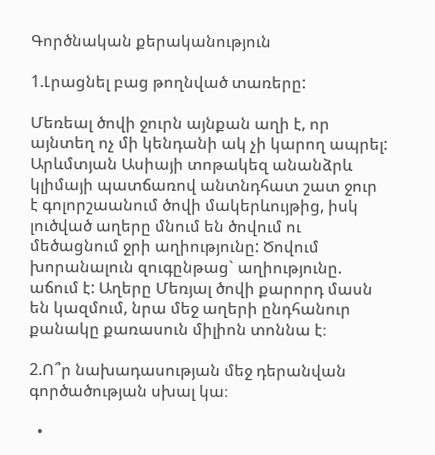Գործնական քերականություն

1.Լրացնել բաց թողնված տառերը:

Մեռեալ ծովի ջուրն այնքան աղի է, որ այնտեղ ոչ մի կենդանի ակ չի կարող ապրել: Արևմտյան Ասիայի տոթակեզ անանձրև կլիմայի պատճառով անտնդհատ շատ ջուր է գոլորշաանում ծովի մակերևույթից, իսկ լուծված աղերը մնում են ծովում ու մեծացնում ջրի աղիությունը: Ծովում խորանալուն զուգընթաց` աղիությունը. աճում է: Աղերը Մեռյալ ծովի քարորդ մասն են կազմում, նրա մեջ աղերի ընդհանուր քանակը քառասուն միլիոն տոննա է։

2.Ո՞ր նախադասության մեջ դերանվան գործածության սխալ կա։

  •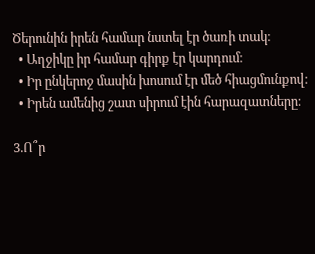Ծերունին իրեն համար նստել էր ծառի տակ։
  • Աղջիկը իր համար գիրք էր կարդում։
  • Իր ընկերոջ մասին խոսում էր մեծ հիացմունքով։
  • Իրեն ամենից շատ սիրում էին հարազատները։

3.Ո՞ր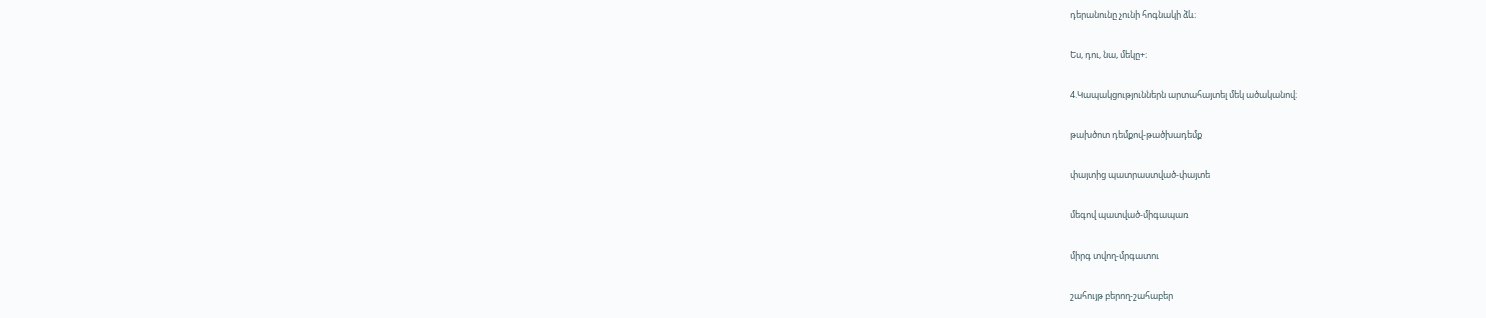դերանունը չունի հոգնակի ձև։

Ես, դու, նա, մեկը+։

4.Կապակցություններն արտահայտել մեկ ածականով։

թախծոտ դեմքով-թածխադեմք

փայտից պատրաստված-փայտե

մեգով պատված-միգապառ

միրգ տվող-մրգատու

շահույթ բերող-շահաբեր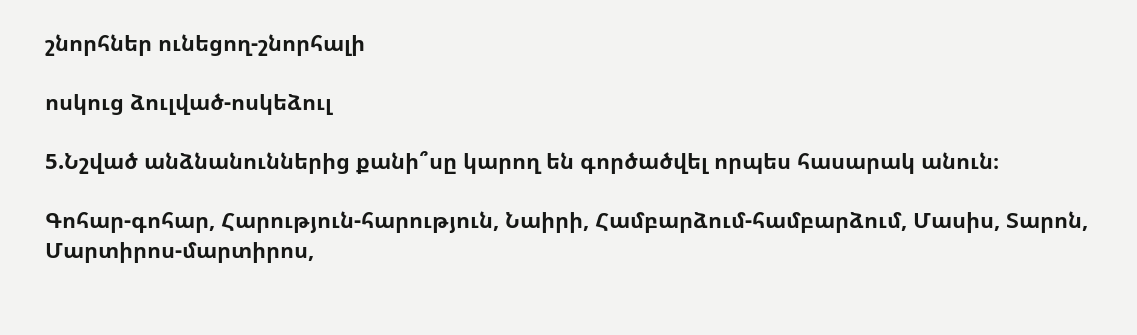շնորհներ ունեցող-շնորհալի

ոսկուց ձուլված-ոսկեձուլ

5.Նշված անձնանուններից քանի՞սը կարող են գործածվել որպես հասարակ անուն։

Գոհար-գոհար, Հարություն-հարություն, Նաիրի, Համբարձում-համբարձում, Մասիս, Տարոն, Մարտիրոս-մարտիրոս,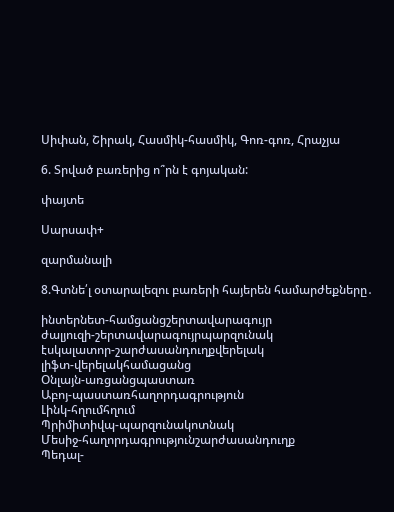Սիփան, Շիրակ, Հասմիկ-հասմիկ, Գոռ-գոռ, Հրաչյա

6. Տրված բառերից ո՞րն է գոյական:

փայտե

Սարսափ+

զարմանալի

8.Գտնե՛լ օտարալեզու բառերի հայերեն համարժեքները․

ինտերնետ-համցանցշերտավարագույր
ժալյուզի-շերտավարագույրպարզունակ
էսկալատոր-շարժասանդուղքվերելակ
լիֆտ-վերելակհամացանց
Օնլայն-առցանցպաստառ
Աբոյ-պաստառհաղորդագրություն
Լինկ-հղումհղում
Պրիմիտիվպ-պարզունակոտնակ
Մեսիջ-հաղորդագրությունշարժասանդուղք
Պեդալ-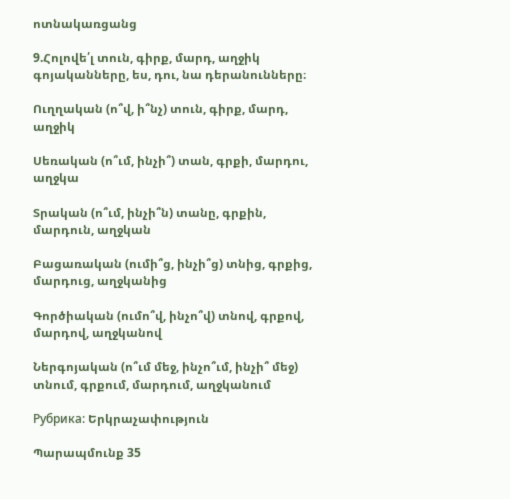ոտնակառցանց

9.Հոլովե՛լ տուն, գիրք, մարդ, աղջիկ գոյականները, ես, դու, նա դերանունները։

Ուղղական (ո՞վ, ի՞նչ) տուն, գիրք, մարդ, աղջիկ

Սեռական (ո՞ւմ, ինչի՞) տան, գրքի, մարդու, աղջկա

Տրական (ո՞ւմ, ինչի՞ն) տանը, գրքին, մարդուն, աղջկան

Բացառական (ումի՞ց, ինչի՞ց) տնից, գրքից, մարդուց, աղջկանից

Գործիական (ումո՞վ, ինչո՞վ) տնով, գրքով, մարդով, աղջկանով

Ներգոյական (ո՞ւմ մեջ, ինչո՞ւմ, ինչի՞ մեջ) տնում, գրքում, մարդում, աղջկանում

Рубрика: Երկրաչափություն

Պարապմունք 35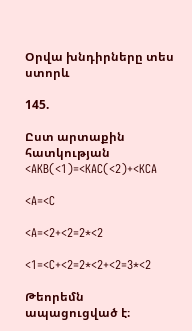Օրվա խնդիրները տես ստորև

145.

Ըստ արտաքին հատկության <AKB(<1)=<KAC(<2)+<KCA

<A=<C

<A=<2+<2=2*<2

<1=<C+<2=2*<2+<2=3*<2

Թեորեմն ապացուցված է։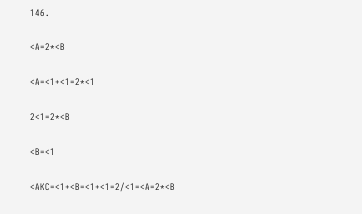146․

<A=2*<B

<A=<1+<1=2*<1

2<1=2*<B

<B=<1

<AKC=<1+<B=<1+<1=2/<1=<A=2*<B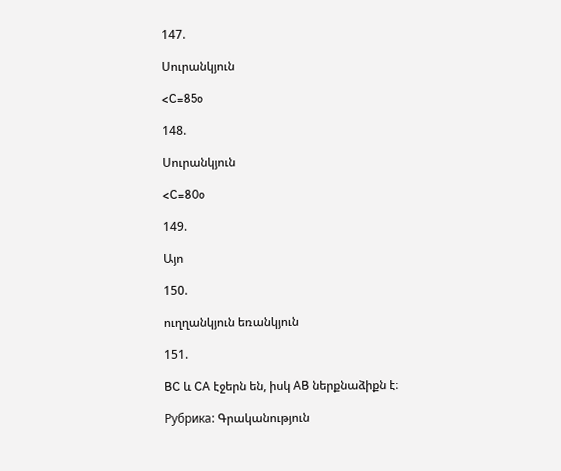147.

Սուրանկյուն

<C=85o

148.

Սուրանկյուն

<C=80o

149.

Այո

150.

ուղղանկյուն եռանկյուն

151.

BC և CA էջերն են, իսկ AB ներքնաձիքն է։

Рубрика: Գրականություն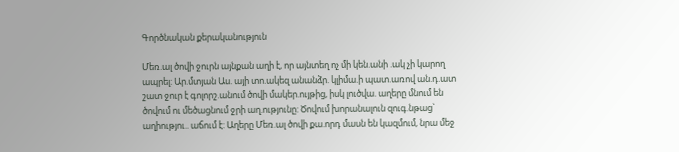Գործնական քերականություն

Մեռ.ալ ծովի ջուրն այնքան աղի է, որ այնտեղ ոչ մի կեն.անի .ակ չի կարող ապրել: Ար.մտյան Աս. այի տո.ակեզ անանձր. կլիմա.ի պատ.առով ան.դ.ատ շատ ջուր է գոլորշ.անում ծովի մակեր.ույթից, իսկ լուծվա. աղերը մնում են ծովում ու մեծացնում ջրի աղ.ությունը: Ծովում խորանալուն զուգ.նթաց` աղիությու.. աճում է: Աղերը Մեռ.ալ ծովի քա.որդ մասն են կազմում, նրա մեջ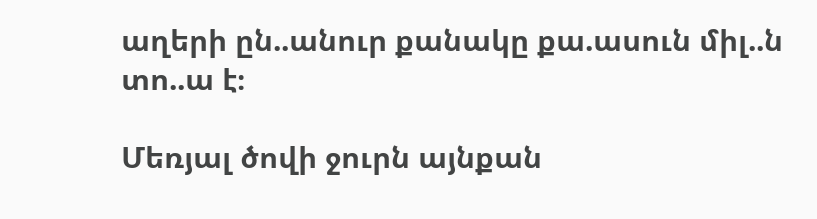աղերի ըն..անուր քանակը քա.ասուն միլ..ն տո..ա է։

Մեռյալ ծովի ջուրն այնքան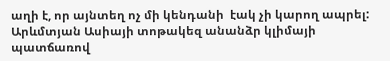աղի է, որ այնտեղ ոչ մի կենդանի  էակ չի կարող ապրել: Արևմտյան Ասիայի տոթակեզ անանձր կլիմայի պատճառով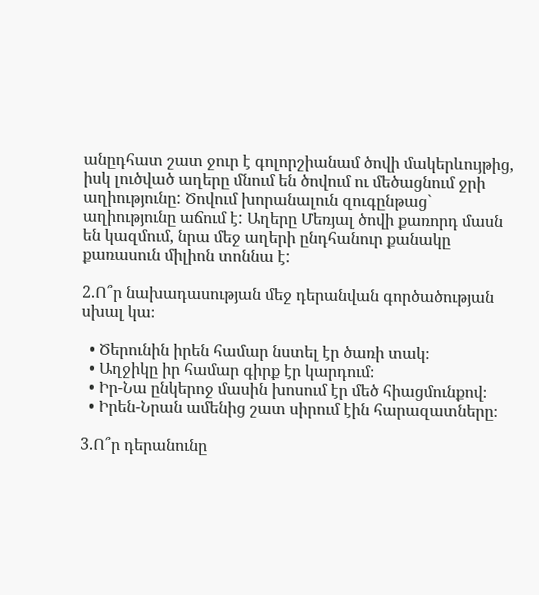անըդհատ շատ ջուր է գոլորշիանամ ծովի մակերևույթից, իսկ լուծված աղերը մնում են ծովում ու մեծացնում ջրի աղիությունը: Ծովում խորանալուն զուգընթաց` աղիությունը աճում է: Աղերը Մեռյալ ծովի քառորդ մասն են կազմում, նրա մեջ աղերի ընդհանուր քանակը քառասուն միլիոն տոննա է:

2.Ո՞ր նախադասության մեջ դերանվան գործածության սխալ կա։

  • Ծերունին իրեն համար նստել էր ծառի տակ։
  • Աղջիկը իր համար գիրք էր կարդում։
  • Իր-Նա ընկերոջ մասին խոսում էր մեծ հիացմունքով։
  • Իրեն-Նրան ամենից շատ սիրում էին հարազատները։

3.Ո՞ր դերանունը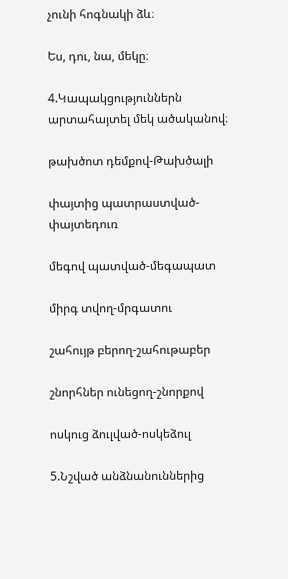չունի հոգնակի ձև։

Ես, դու, նա, մեկը։

4.Կապակցություններն արտահայտել մեկ ածականով։

թախծոտ դեմքով-Թախծալի

փայտից պատրաստված-փայտեդուռ

մեգով պատված-մեգապատ

միրգ տվող-մրգատու

շահույթ բերող-շահութաբեր

շնորհներ ունեցող-շնորքով

ոսկուց ձուլված-ոսկեձուլ

5.Նշված անձնանուններից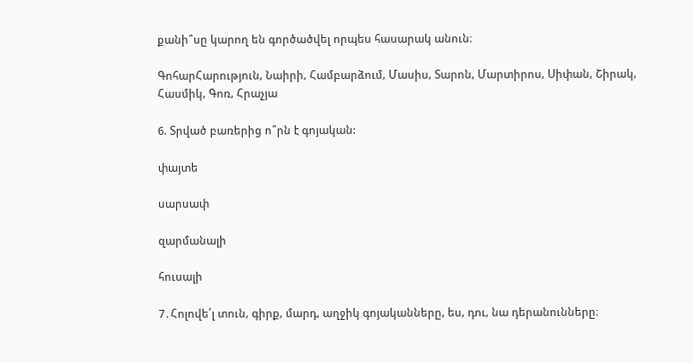քանի՞սը կարող են գործածվել որպես հասարակ անուն։

ԳոհարՀարություն, Նաիրի, Համբարձում, Մասիս, Տարոն, Մարտիրոս, Սիփան, Շիրակ, Հասմիկ, Գոռ, Հրաչյա

6. Տրված բառերից ո՞րն է գոյական:

փայտե

սարսափ

զարմանալի

հուսալի

7․Հոլովե՛լ տուն, գիրք, մարդ, աղջիկ գոյականները, ես, դու, նա դերանունները։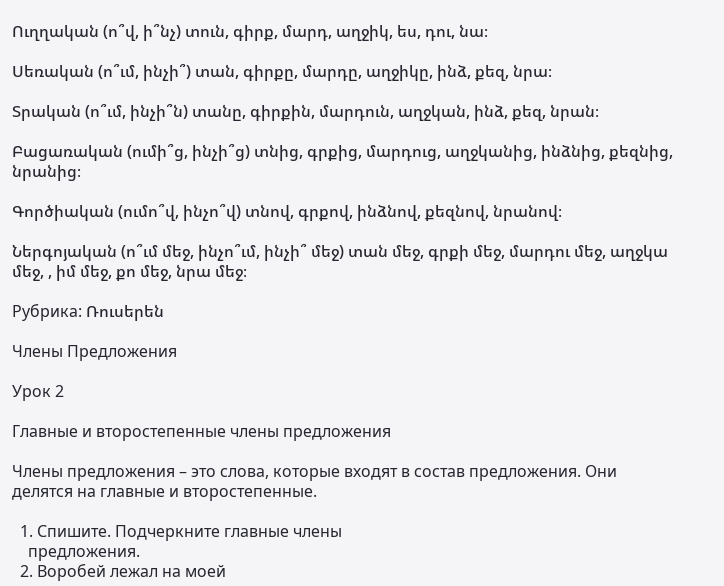Ուղղական (ո՞վ, ի՞նչ) տուն, գիրք, մարդ, աղջիկ, ես, դու, նա։

Սեռական (ո՞ւմ, ինչի՞) տան, գիրքը, մարդը, աղջիկը, ինձ, քեզ, նրա։

Տրական (ո՞ւմ, ինչի՞ն) տանը, գիրքին, մարդուն, աղջկան, ինձ, քեզ, նրան։

Բացառական (ումի՞ց, ինչի՞ց) տնից, գրքից, մարդուց, աղջկանից, ինձնից, քեզնից, նրանից։

Գործիական (ումո՞վ, ինչո՞վ) տնով, գրքով, ինձնով, քեզնով, նրանով։

Ներգոյական (ո՞ւմ մեջ, ինչո՞ւմ, ինչի՞ մեջ) տան մեջ, գրքի մեջ, մարդու մեջ, աղջկա մեջ, , իմ մեջ, քո մեջ, նրա մեջ։

Рубрика: Ռուսերեն

Члены Предложения

Урок 2

Главные и второстепенные члены предложения

Члены предложения – это слова, которые входят в состав предложения. Они делятся на главные и второстепенные.

  1. Спишите. Подчеркните главные члены
    предложения.
  2. Воробей лежал на моей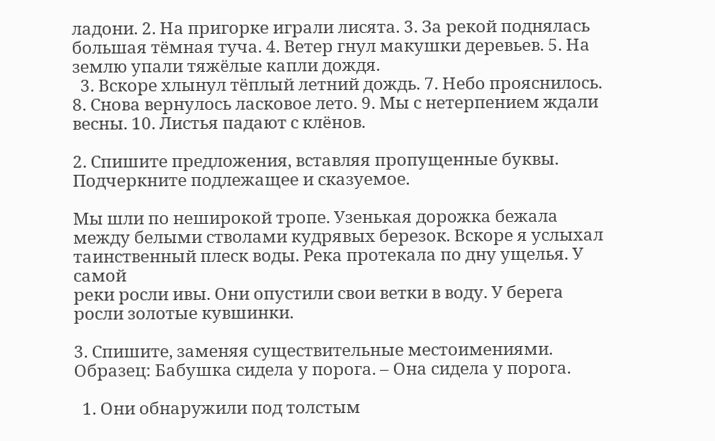ладони. 2. На пригорке играли лисята. 3. За рекой поднялась большая тëмная туча. 4. Ветер гнул макушки деревьев. 5. На землю упали тяжëлые капли дождя.
  3. Вскоре хлынул тëплый летний дождь. 7. Небо прояснилось. 8. Снова вернулось ласковое лето. 9. Мы с нетерпением ждали весны. 10. Листья падают с клëнов.

2. Спишите предложения, вставляя пропущенные буквы. Подчеркните подлежащее и сказуемое.

Мы шли по неширокой тропе. Узенькая дорожка бежала между белыми стволами кудрявых березок. Вскоре я услыхал таинственный плеск воды. Река протекала по дну ущелья. У самой
реки росли ивы. Они опустили свои ветки в воду. У берега росли золотые кувшинки.

3. Спишите, заменяя существительные местоимениями.
Образец: Бабушка сидела у порога. – Она сидела у порога.

  1. Они обнаружили под толстым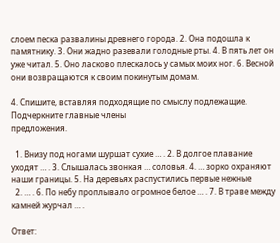слоем песка развалины древнего города. 2. Она подошла к памятнику. 3. Они жадно разевали голодные рты. 4. В пять лет он уже читал. 5. Оно ласково плескалось у самых моих ног. 6. Весной они возвращаются к своим покинутым домам.

4. Спишите, вставляя подходящие по смыслу подлежащие. Подчеркните главные члены
предложения.

  1. Внизу под ногами шуршат сухие … . 2. В долгое плавание уходят … . 3. Слышалась звонкая … соловья. 4. … зорко охраняют наши границы. 5. На деревьях распустились первые нежные
  2. … . 6. По небу проплывало огромное белое … . 7. В траве между камней журчал … .

Ответ: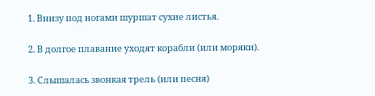1. Внизу под ногами шуршат сухие листья.

2. В долгое плавание уходят корабли (или моряки).

3. Слышалась звонкая трель (или песня)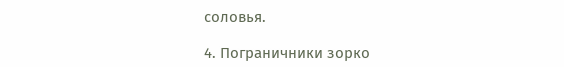соловья.

4. Пограничники зорко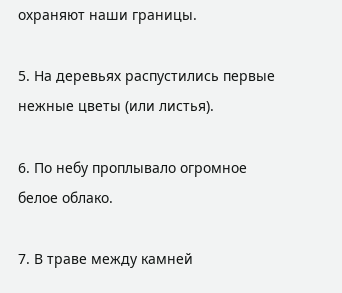охраняют наши границы.

5. На деревьях распустились первые нежные цветы (или листья).

6. По небу проплывало огромное белое облако.

7. В траве между камней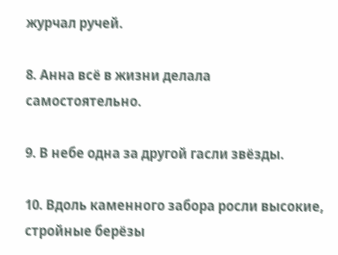журчал ручей.

8. Анна всё в жизни делала самостоятельно.

9. В небе одна за другой гасли звёзды.

10. Вдоль каменного забора росли высокие, стройные берёзы